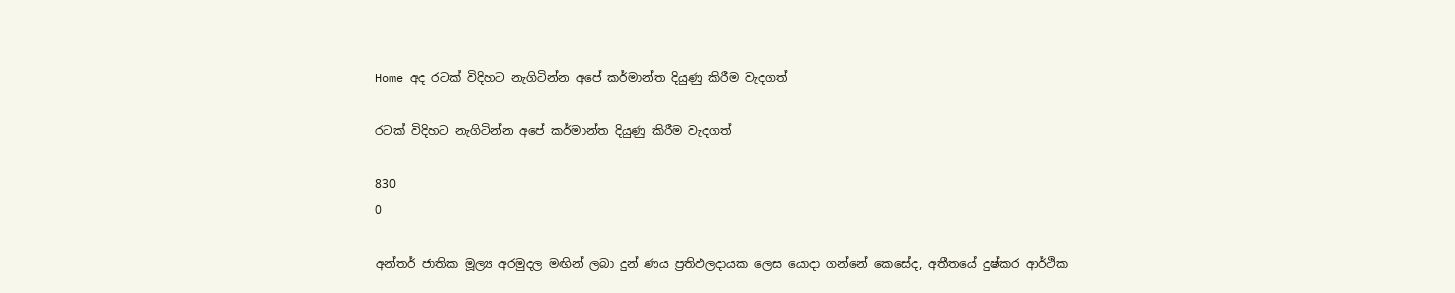Home අද රටක් විදිහට නැගිටින්න අපේ කර්මාන්ත දියුණු කිරීම වැදගත්

රටක් විදිහට නැගිටින්න අපේ කර්මාන්ත දියුණු කිරීම වැදගත්

830
0

අන්තර් ජාතික මූල්‍ය අරමුදල මඟින් ලබා දුන් ණය ප්‍රතිඵලදායක ලෙස යොදා ගන්නේ කෙසේද, අතීතයේ දුෂ්කර ආර්ථික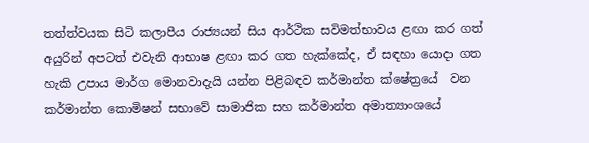තත්ත්වයක සිටි කලාපීය රාජ්‍යයන් සිය ආර්ථික සවිමත්භාවය ළඟා කර ගත් අයුරින් අපටත් එවැනි ආභාෂ ළඟා කර ගත හැක්කේද, ඒ සඳහා යොදා ගත හැකි උපාය මාර්ග මොනවාදැයි යන්න පිළිබඳව කර්මාන්ත ක්ෂේත්‍රයේ ‍ වන කර්මාන්ත කොමිෂන් සභාවේ සාමාජික සහ කර්මාන්ත අමාත්‍යාංශයේ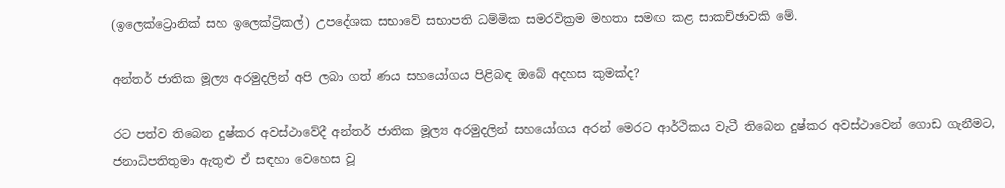(ඉලෙක්ට්‍රොනික් සහ ඉලෙක්ට්‍රිකල්) උපදේශක සභාවේ සභාපති ධම්මික සමරවික්‍රම මහතා සමඟ කළ සාකච්ඡාවකි මේ.

අන්තර් ජාතික මූල්‍ය අරමුදලින් අපි ලබා ගත් ණය සහයෝගය පිළිබඳ ඔබේ අදහස කුමක්ද?

රට පත්ව තිබෙන දුෂ්කර අවස්ථාවේදී අන්තර් ජාතික මූල්‍ය අරමුදලින් සහයෝගය අරන් මෙරට ආර්ථිකය වැටී තිබෙන දුෂ්කර අවස්ථාවෙන් ගොඩ ගැනීමට, ජනාධිපතිතුමා ඇතුළු ඒ සඳහා වෙහෙස වූ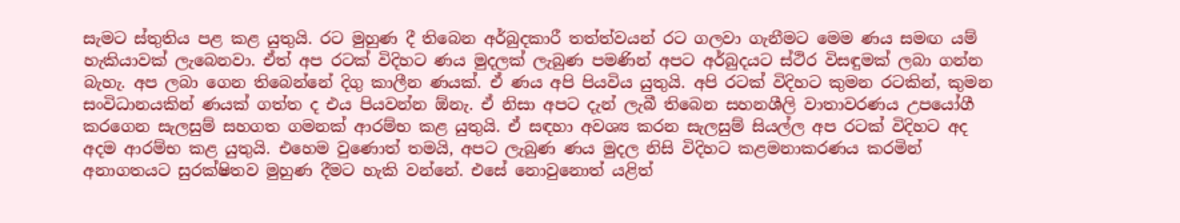සැමට ස්තුතිය පළ කළ යුතුයි. රට මුහුණ දී තිබෙන අර්බුදකාරී තත්ත්වයන් රට ගලවා ගැනීමට මෙම ණය සමඟ යම් හැකියාවක් ලැබෙනවා. ඒත් අප රටක් විදිහට ණය මුදලක් ලැබුණ පමණින් අපට අර්බුදයට ස්ථිර විසඳුමක් ලබා ගන්න බැහැ. අප ලබා ගෙන තිබෙන්නේ දිගු කාලීන ණයක්. ඒ ණය අපි පියවිය යුතුයි. අපි රටක් විදිහට කුමන රටකින්, කුමන සංවිධානයකින් ණයක් ගත්ත ද එය පියවන්න ඕනැ. ඒ නිසා අපට දැන් ලැබී තිබෙන සහනශීලි වාතාවරණය උපයෝගී කරගෙන සැලසුම් සහගත ගමනක් ආරම්භ කළ යුතුයි. ඒ සඳහා අවශ්‍ය කරන සැලසුම් සියල්ල අප රටක් විදිහට අද අදම ආරම්භ කළ යුතුයි. එහෙම වුණොත් තමයි, අපට ලැබුණ ණය මුදල නිසි විදිහට කළමනාකරණය කරමින් අනාගතයට සුරක්ෂිතව මුහුණ දීමට හැකි වන්නේ. එසේ නොවුනොත් යළිත්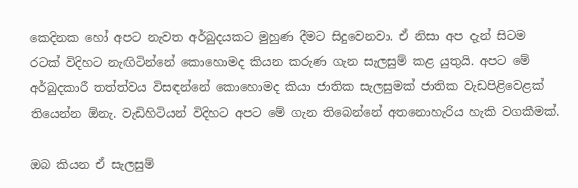කෙදිනක හෝ අපට නැවත අර්බුදයකට මුහුණ දීමට සිදුවෙනවා. ඒ නිසා අප දැන් සිටම රටක් විදිහට නැඟිටින්නේ කොහොමද කියන කරුණ ගැන සැලසුම් කළ යුතුයි. අපට මේ අර්බුදකාරී තත්ත්වය විසඳන්නේ කොහොමද කියා ජාතික සැලසුමක් ජාතික වැඩපිළිවෙළක් තියෙන්න ඕනැ. වැඩිහිටියන් විදිහට අපට මේ ගැන තිබෙන්නේ අතනොහැරිය හැකි වගකීමක්.

ඔබ කියන ඒ සැලසුම්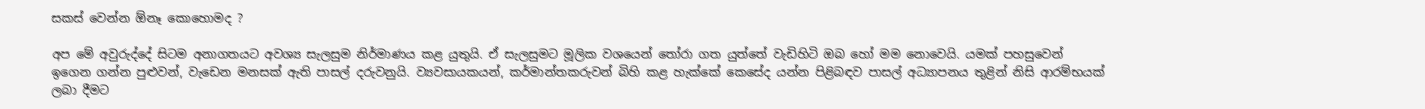සකස් වෙන්න ඕනෑ කොහොමද ?

අප මේ අවුරුද්දේ සිටම අනාගතයට අවශ්‍ය සැලසුම නිර්මාණය කළ යුතුයි. ඒ සැලසුමට මූලික වශයෙන් තෝරා ගත යුත්තේ වැඩිහිටි ඔබ හෝ මම නොවෙයි. යමක් පහසුවෙන් ඉගෙන ගන්න පුළුවන්, වැඩෙන මනසක් ඇති පාසල් දරුවනුයි. ව්‍යවසායකයන්, කර්මාන්තකරුවන් බිහි කළ හැක්කේ කෙසේද යන්න පිළිබඳව පාසල් අධ්‍යාපනය තුළින් නිසි ආරම්භයක් ලබා දීමට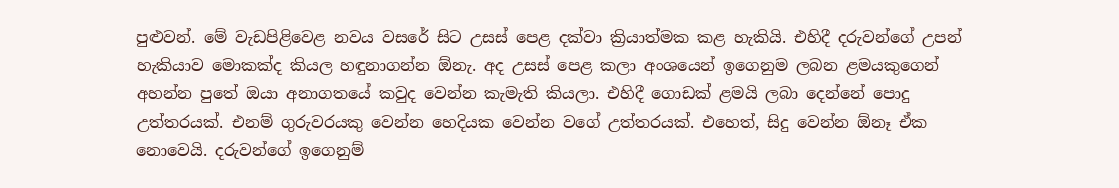පුළුවන්. මේ වැඩපිළිවෙළ නවය වසරේ සිට උසස් පෙළ දක්වා ක්‍රියාත්මක කළ හැකියි. එහිදී දරුවන්ගේ උපන් හැකියාව මොකක්ද කියල හඳුනාගන්න ඕනැ. අද උසස් පෙළ කලා අංශයෙන් ඉගෙනුම ලබන ළමයකුගෙන් අහන්න පුතේ ඔයා අනාගතයේ කවුද වෙන්න කැමැති කියලා. එහිදී ගොඩක් ළමයි ලබා දෙන්නේ පොදු උත්තරයක්. එනම් ගුරුවරයකු වෙන්න හෙදියක වෙන්න වගේ උත්තරයක්. එහෙත්, සිදු වෙන්න ඕනෑ ඒක නොවෙයි. දරුවන්ගේ ඉගෙනුම්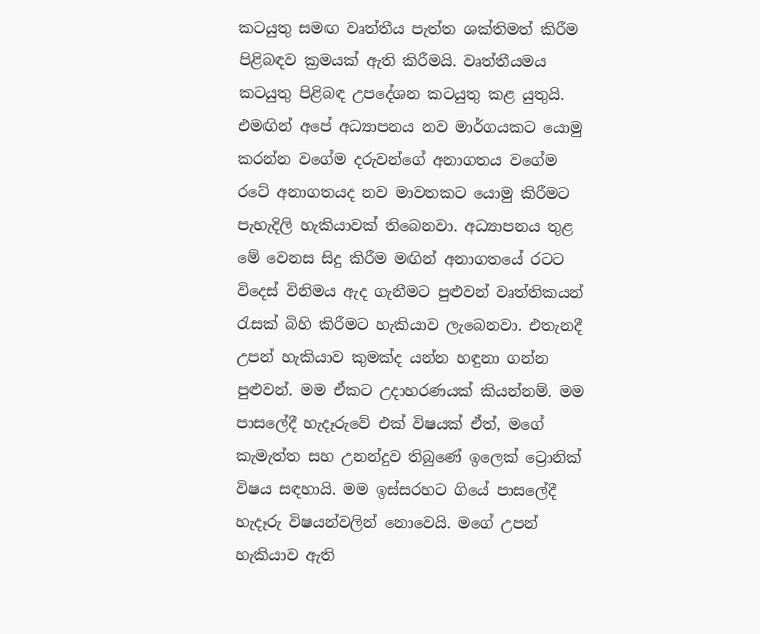කටයුතු සමඟ වෘත්තීය පැත්ත ශක්තිමත් කිරීම පිළිබඳව ක්‍රමයක් ඇති කිරීමයි. වෘත්තීයමය කටයුතු පිළිබඳ උපදේශන කටයුතු කළ යුතුයි. එමඟින් අපේ අධ්‍යාපනය නව මාර්ගයකට යොමු කරන්න වගේම දරුවන්ගේ අනාගතය වගේම රටේ අනාගතයද නව මාවතකට යොමු කිරීමට පැහැදිලි හැකියාවක් තිබෙනවා. අධ්‍යාපනය තුළ මේ වෙනස සිදු කිරීම මඟින් අනාගතයේ රටට විදෙස් විනිමය ඇද ගැනීමට පුළුවන් වෘත්තිකයන් රැසක් බිහි කිරීමට හැකියාව ලැබෙනවා. එතැනදී උපන් හැකියාව කුමක්ද යන්න හඳුනා ගන්න පුළුවන්. මම ඒකට උදාහරණයක් කියන්නම්. මම පාසලේදී හැදෑරුවේ එක් විෂයක් ඒත්, මගේ කැමැත්ත සහ උනන්දුව තිබුණේ ඉලෙක් ට්‍රොනික් විෂය සඳහායි. මම ඉස්සරහට ගියේ පාසලේදී හැදෑරු විෂයන්වලින් නොවෙයි. මගේ උපන් හැකියාව ඇති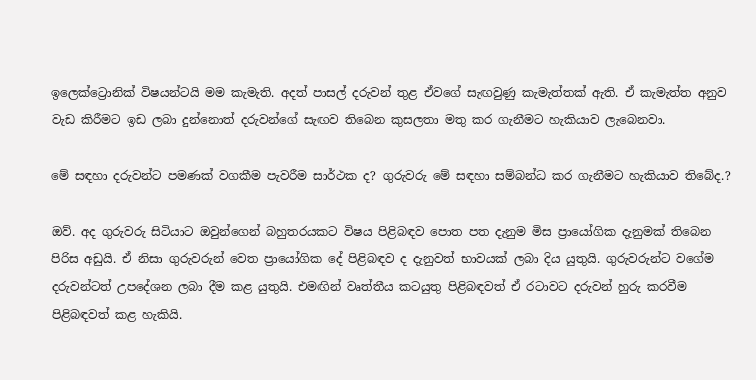ඉලෙක්ට්‍රොනික් විෂයන්ටයි මම කැමැති. අදත් පාසල් දරුවන් තුළ ඒවගේ සැඟවුණු කැමැත්තක් ඇති. ඒ කැමැත්ත අනුව වැඩ කිරීමට ඉඩ ලබා දුන්නොත් දරුවන්ගේ සැඟව තිබෙන කුසලතා මතු කර ගැනීමට හැකියාව ලැබෙනවා.

මේ සඳහා දරුවන්ට පමණක් වගකීම පැවරීම සාර්ථක ද? ගුරුවරු මේ සඳහා සම්බන්ධ කර ගැනීමට හැකියාව තිබේද.?

ඔව්. අද ගුරුවරු සිටියාට ඔවුන්ගෙන් බහුතරයකට විෂය පිළිබඳව පොත පත දැනුම මිස ප්‍රායෝගික දැනුමක් තිබෙන පිරිස අඩුයි. ඒ නිසා ගුරුවරුන් වෙත ප්‍රායෝගික දේ පිළිබඳව ද දැනුවත් භාවයක් ලබා දිය යුතුයි. ගුරුවරුන්ට වගේම දරුවන්ටත් උපදේශන ලබා දීම කළ යුතුයි. එමඟින් වෘත්තීය කටයුතු පිළිබඳවත් ඒ රටාවට දරුවන් හුරු කරවීම පිළිබඳවත් කළ හැකියි.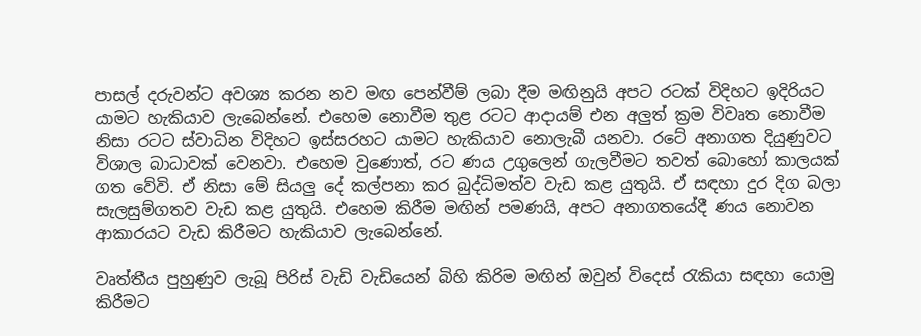පාසල් දරුවන්ට අවශ්‍ය කරන නව මඟ පෙන්වීම් ලබා දීම මඟිනුයි අපට රටක් විදිහට ඉදිරියට යාමට හැකියාව ලැබෙන්නේ. එහෙම නොවීම තුළ රටට ආදායම් එන අලුත් ක්‍රම විවෘත නොවීම නිසා රටට ස්වාධින විදිහට ඉස්සරහට යාමට හැකියාව නොලැබී යනවා. රටේ අනාගත දියුණුවට විශාල බාධාවක් වෙනවා. එහෙම වුණොත්, රට ණය උගුලෙන් ගැලවීමට තවත් බොහෝ කාලයක් ගත වේවි. ඒ නිසා මේ සියලු දේ කල්පනා කර බුද්ධිමත්ව වැඩ කළ යුතුයි. ඒ සඳහා දුර දිග බලා සැලසුම්ගතව වැඩ කළ යුතුයි. එහෙම කිරීම මඟින් පමණයි, අපට අනාගතයේදී ණය නොවන ආකාරයට වැඩ කිරීමට හැකියාව ලැබෙන්නේ.

වෘත්තීය පුහුණුව ලැබූ පිරිස් වැඩි වැඩියෙන් බිහි කිරිම මඟින් ඔවුන් විදෙස් රැකියා සඳහා යොමු කිරීමට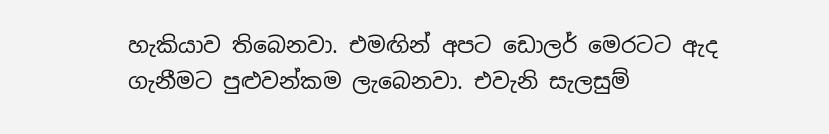හැකියාව තිබෙනවා. එමඟින් අපට ඩොලර් මෙරටට ඇද ගැනීමට පුළුවන්කම ලැබෙනවා. එවැනි සැලසුම්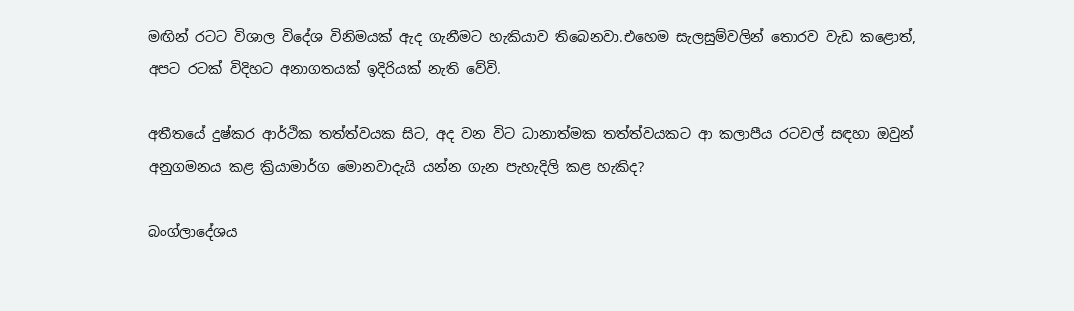මඟින් රටට විශාල විදේශ විනිමයක් ඇද ගැනීමට හැකියාව තිබෙනවා.එහෙම සැලසුම්වලින් තොරව වැඩ කළොත්, අපට රටක් විදිහට අනාගතයක් ඉදිරියක් නැති වේවි.

අතීතයේ දුෂ්කර ආර්ථික තත්ත්වයක සිට, අද වන විට ධානාත්මක තත්ත්වයකට ආ කලාපීය රටවල් සඳහා ඔවුන් අනුගමනය කළ ක්‍රියාමාර්ග මොනවාදැයි යන්න ගැන පැහැදිලි කළ හැකිද?

බංග්ලාදේශය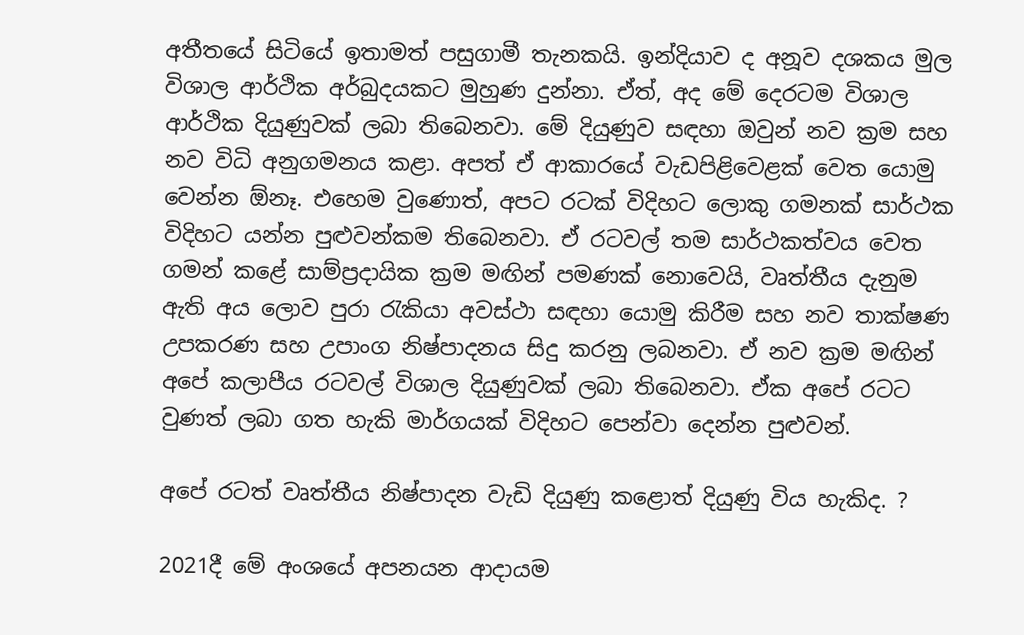අතීතයේ සිටියේ ඉතාමත් පසුගාමී තැනකයි. ඉන්දියාව ද අනූව දශකය මුල විශාල ආර්ථික අර්බුදයකට මුහුණ දුන්නා. ඒත්, අද මේ දෙරටම විශාල ආර්ථික දියුණුවක් ලබා තිබෙනවා. මේ දියුණුව සඳහා ඔවුන් නව ක්‍රම සහ නව විධි අනුගමනය කළා. අපත් ඒ ආකාරයේ වැඩපිළිවෙළක් වෙත යොමු වෙන්න ඕනෑ. එහෙම වුණොත්, අපට රටක් විදිහට ලොකු ගමනක් සාර්ථක විදිහට යන්න පුළුවන්කම තිබෙනවා. ඒ රටවල් තම සාර්ථකත්වය වෙත ගමන් කළේ සාම්ප්‍රදායික ක්‍රම මඟින් පමණක් නොවෙයි, වෘත්තීය දැනුම ඇති අය ලොව පුරා රැකියා අවස්ථා සඳහා යොමු කිරීම සහ නව තාක්ෂණ උපකරණ සහ උපාංග නිෂ්පාදනය සිදු කරනු ලබනවා. ඒ නව ක්‍රම මඟින් අපේ කලාපීය රටවල් විශාල දියුණුවක් ලබා තිබෙනවා. ඒක අපේ රටට වුණත් ලබා ගත හැකි මාර්ගයක් විදිහට පෙන්වා දෙන්න පුළුවන්.

අපේ රටත් වෘත්තීය නිෂ්පාදන වැඩි දියුණු කළොත් දියුණු විය හැකිද. ?

2021දී මේ අංශයේ අපනයන ආදායම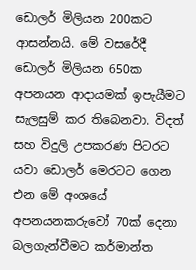ඩොලර් මිලියන 200කට ආසන්නයි. මේ වසරේදී ඩොලර් මිලියන 650ක අපනයන ආදායමක් ඉපැයීමට සැලසුම් කර තිබෙනවා. විදත් සහ විදුලි උපකරණ පිටරට යවා ඩොලර් මෙරටට ගෙන එන මේ අංශයේ අපනයනකරුවෝ 70ක් දෙනා බලගැන්වීමට කර්මාන්ත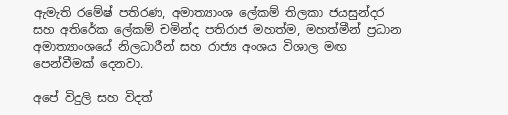ඇමැති රමේෂ් පතිරණ, අමාත්‍යාංශ ලේකම් තිලකා ජයසුන්දර සහ අතිරේක ලේකම් චමින්ද පතිරාජ මහත්ම, මහත්මීන් ප්‍රධාන අමාත්‍යාංශයේ නිලධාරීන් සහ රාජ්‍ය අංශය විශාල මඟ පෙන්වීමක් දෙනවා.

අපේ විදුලි සහ විදත්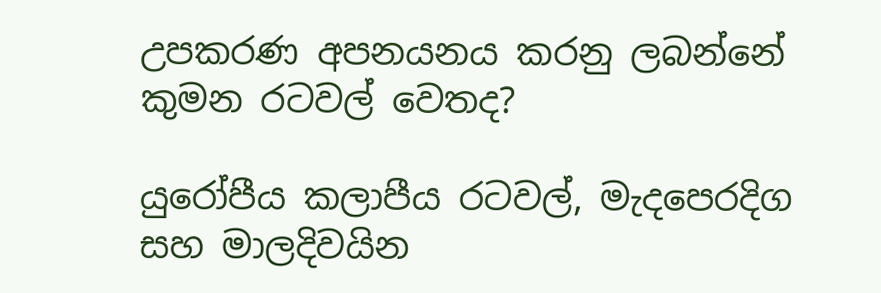උපකරණ අපනයනය කරනු ලබන්නේ කුමන රටවල් වෙතද?

යුරෝපීය කලාපීය රටවල්, මැදපෙරදිග සහ මාලදිවයින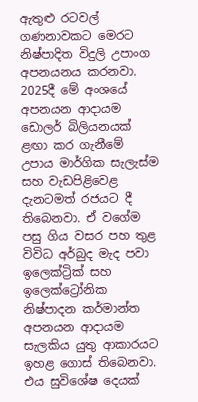ඇතුළු රටවල් ගණනාවකට මෙරට නිෂ්පාදිත විදුලි උපාංග අපනයනය කරනවා. 2025දී මේ අංශයේ අපනයන ආදායම ඩොලර් බිලියනයක් ළඟා කර ගැනීමේ උපාය මාර්ගික සැලැස්ම සහ වැඩපිළිවෙළ දැනටමත් රජයට දී තිබෙනවා. ඒ වගේම පසු ගිය වසර පහ තුළ විවිධ අර්බුද මැද පවා ඉලෙක්ට්‍රික් සහ ඉලෙක්ට්‍රෝනික නිෂ්පාදන කර්මාන්ත අපනයන ආදායම සැලකිය යුතු ආකාරයට ඉහළ ගොස් තිබෙනවා. එය සුවිශේෂ දෙයක්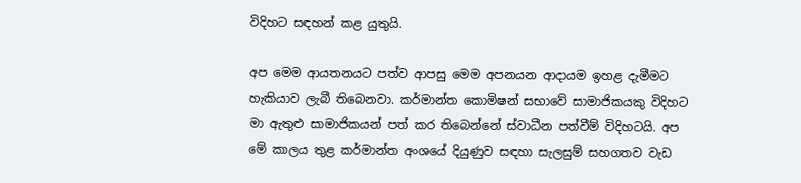විදිහට සඳහන් කළ යුතුයි.

අප මෙම ආයතනයට පත්ව ආපසු මෙම අපනයන ආදායම ඉහළ දැමීමට හැකියාව ලැබී තිබෙනවා. කර්මාන්ත කොමිෂන් සභාවේ සාමාජිකයකු විදිහට මා ඇතුළු සාමාජිකයන් පත් කර තිබෙන්නේ ස්වාධීන පත්වීම් විදිහටයි. අප මේ කාලය තුළ කර්මාන්ත අංශයේ දියුණුව සඳහා සැලසුම් සහගතව වැඩ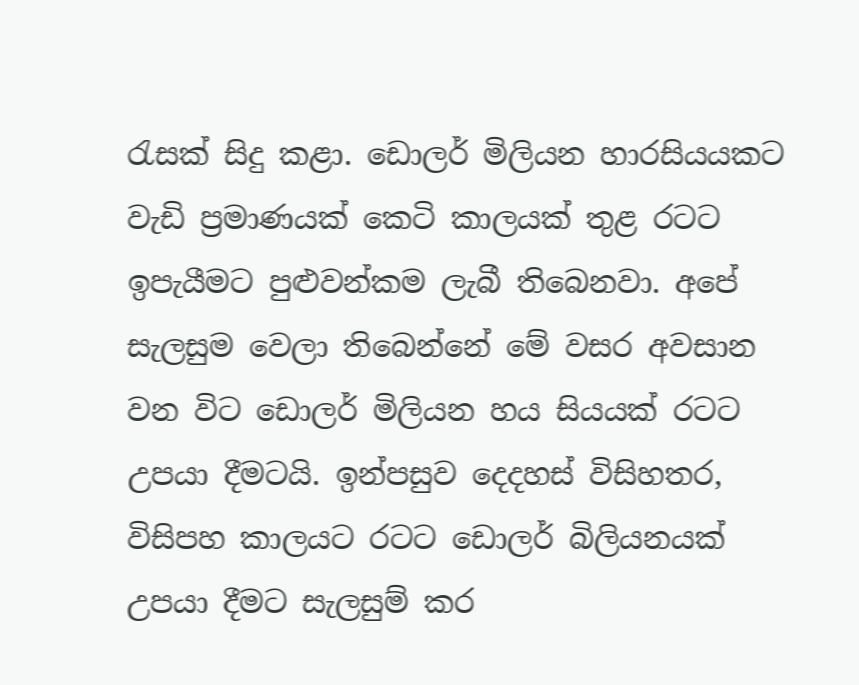රැසක් සිදු කළා. ඩොලර් මිලියන හාරසියයකට වැඩි ප්‍රමාණයක් කෙටි කාලයක් තුළ රටට ඉපැයීමට පුළුවන්කම ලැබී තිබෙනවා. අපේ සැලසුම වෙලා තිබෙන්නේ මේ වසර අවසාන වන විට ඩොලර් මිලියන හය සියයක් රටට උපයා දීමටයි. ඉන්පසුව දෙදහස් විසිහතර, විසිපහ කාලයට රටට ඩොලර් බිලියනයක් උපයා දීමට සැලසුම් කර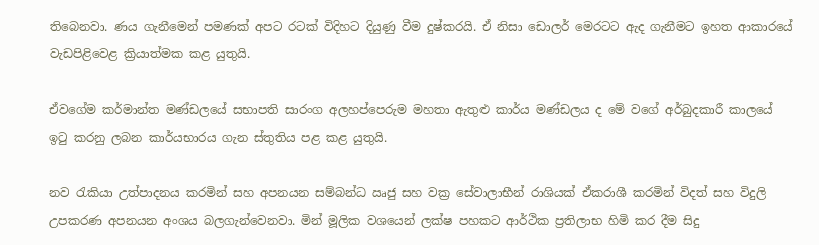තිබෙනවා. ණය ගැනීමෙන් පමණක් අපට රටක් විදිහට දියුණු වීම දුෂ්කරයි. ඒ නිසා ඩොලර් මෙරටට ඇද ගැනීමට ඉහත ආකාරයේ වැඩපිළිවෙළ ක්‍රියාත්මක කළ යුතුයි.

ඒවගේම කර්මාන්ත මණ්ඩලයේ සභාපති සාරංග අලහප්පෙරුම මහතා ඇතුළු කාර්ය මණ්ඩලය ද මේ වගේ අර්බුදකාරී කාලයේ ඉටු කරනු ලබන කාර්යභාරය ගැන ස්තුතිය පළ කළ යුතුයි.

නව රැකියා උත්පාදනය කරමින් සහ අපනයන සම්බන්ධ ඍජු සහ වක්‍ර සේවාලාභීන් රාශියක් ඒකරාශී කරමින් විදත් සහ විදුලි උපකරණ අපනයන අංශය බලගැන්වෙනවා. මින් මූලික වශයෙන් ලක්ෂ පහකට ආර්ථික ප්‍රතිලාභ හිමි කර දීම සිදු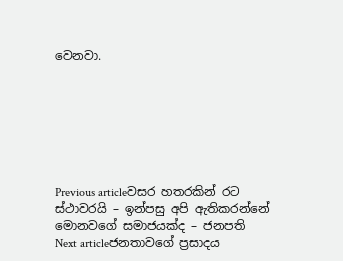වෙනවා.







Previous articleවසර හතරකින් රට ස්ථාවරයි – ඉන්පසු අපි ඇතිකරන්නේ මොනවගේ සමාජයක්ද – ජනපති
Next articleජනතාවගේ ප්‍රසාදය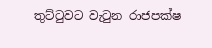තුට්ටුවට වැටුන රාජපක්ෂ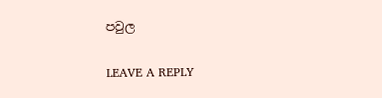පවුල

LEAVE A REPLY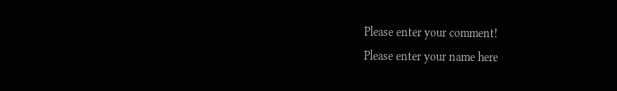Please enter your comment!
Please enter your name here